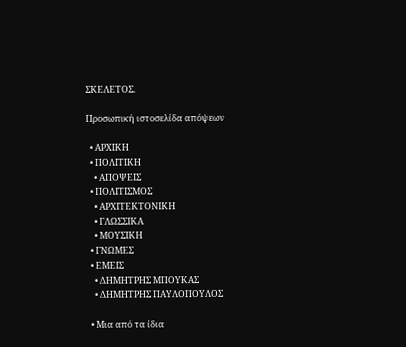ΣΚΕΛΕΤΟΣ.

Προσωπική ιστοσελίδα απόψεων

  • ΑΡΧΙΚΗ
  • ΠΟΛΙΤΙΚΗ
    • ΑΠΟΨΕΙΣ
  • ΠΟΛΙΤΙΣΜΟΣ
    • ΑΡΧΙΤΕΚΤΟΝΙΚΗ
    • ΓΛΩΣΣΙΚΑ
    • ΜΟΥΣΙΚΗ
  • ΓΝΩΜΕΣ
  • ΕΜΕΙΣ
    • ΔΗΜΗΤΡΗΣ ΜΠΟΥΚΑΣ
    • ΔΗΜΗΤΡΗΣ ΠΑΥΛΟΠΟΥΛΟΣ

  • Μια από τα ίδια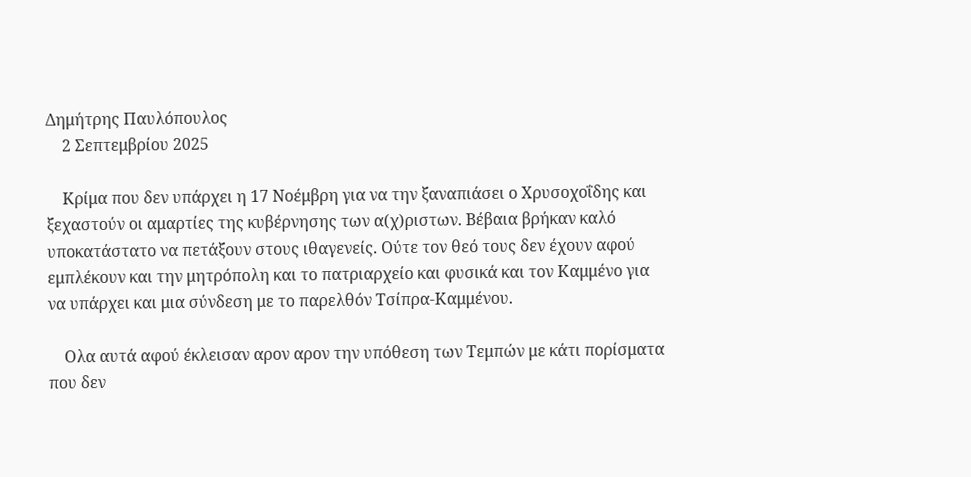Δημήτρης Παυλόπουλος
    2 Σεπτεμβρίου 2025

    Κρίμα που δεν υπάρχει η 17 Νοέμβρη για να την ξαναπιάσει ο Χρυσοχοΐδης και ξεχαστούν οι αμαρτίες της κυβέρνησης των α(χ)ριστων. Βέβαια βρήκαν καλό υποκατάστατο να πετάξουν στους ιθαγενείς. Ούτε τον θεό τους δεν έχουν αφού εμπλέκουν και την μητρόπολη και το πατριαρχείο και φυσικά και τον Καμμένο για να υπάρχει και μια σύνδεση με το παρελθόν Τσίπρα-Καμμένου.

    Ολα αυτά αφού έκλεισαν αρον αρον την υπόθεση των Τεμπών με κάτι πορίσματα που δεν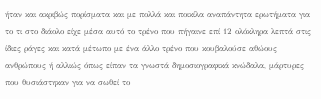ήταν και ακριβώς πορίσματα και με πολλά και ποικίλα αναπάντητα ερωτήματα για το τι στο διάολο είχε μέσα αυτό το τρένο που πήγαινε επί 12 ολόκληρα λεπτά στις ίδιες ράγες και κατά μέτωπο με ένα άλλο τρένο που κουβαλούσε αθώους ανθρώπους ή αλλιώς όπως είπαν τα γνωστά δημοσιογραφικά κνώδαλα, μάρτυρες που θυσιάστηκαν για να σωθεί το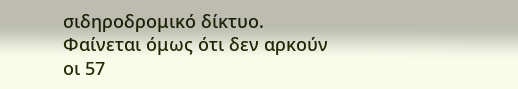σιδηροδρομικό δίκτυο. Φαίνεται όμως ότι δεν αρκούν οι 57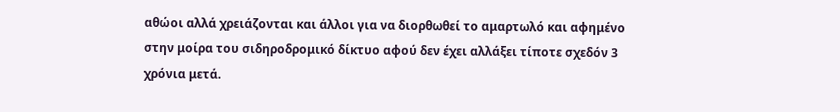αθώοι αλλά χρειάζονται και άλλοι για να διορθωθεί το αμαρτωλό και αφημένο στην μοίρα του σιδηροδρομικό δίκτυο αφού δεν έχει αλλάξει τίποτε σχεδόν 3 χρόνια μετά.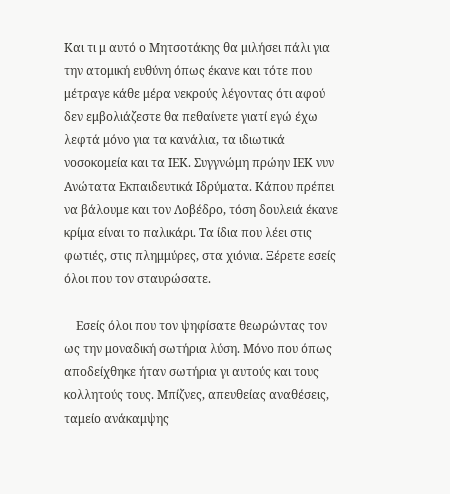Και τι μ αυτό ο Μητσοτάκης θα μιλήσει πάλι για την ατομική ευθύνη όπως έκανε και τότε που μέτραγε κάθε μέρα νεκρούς λέγοντας ότι αφού δεν εμβολιάζεστε θα πεθαίνετε γιατί εγώ έχω λεφτά μόνο για τα κανάλια, τα ιδιωτικά νοσοκομεία και τα ΙΕΚ. Συγγνώμη πρώην ΙΕΚ νυν Ανώτατα Εκπαιδευτικά Ιδρύματα. Κάπου πρέπει να βάλουμε και τον Λοβέδρο, τόση δουλειά έκανε κρίμα είναι το παλικάρι. Τα ίδια που λέει στις φωτιές, στις πλημμύρες, στα χιόνια. Ξέρετε εσείς όλοι που τον σταυρώσατε.

    Εσείς όλοι που τον ψηφίσατε θεωρώντας τον ως την μοναδική σωτήρια λύση. Μόνο που όπως αποδείχθηκε ήταν σωτήρια γι αυτούς και τους κολλητούς τους. Μπίζνες, απευθείας αναθέσεις, ταμείο ανάκαμψης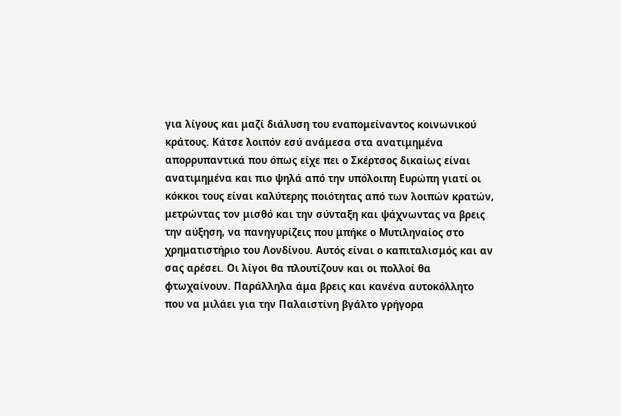για λίγους και μαζί διάλυση του εναπομείναντος κοινωνικού κράτους. Κάτσε λοιπόν εσύ ανάμεσα στα ανατιμημένα απορρυπαντικά που όπως είχε πει ο Σκέρτσος δικαίως είναι ανατιμημένα και πιο ψηλά από την υπόλοιπη Ευρώπη γιατί οι κόκκοι τους είναι καλύτερης ποιότητας από των λοιπών κρατών, μετρώντας τον μισθό και την σύνταξη και ψάχνωντας να βρεις την αύξηση, να πανηγυρίζεις που μπήκε ο Μυτιληναίος στο χρηματιστήριο του Λονδίνου. Αυτός είναι ο καπιταλισμός και αν σας αρέσει. Οι λίγοι θα πλουτίζουν και οι πολλοί θα φτωχαίνουν. Παράλληλα άμα βρεις και κανένα αυτοκόλλητο που να μιλάει για την Παλαιστίνη βγάλτο γρήγορα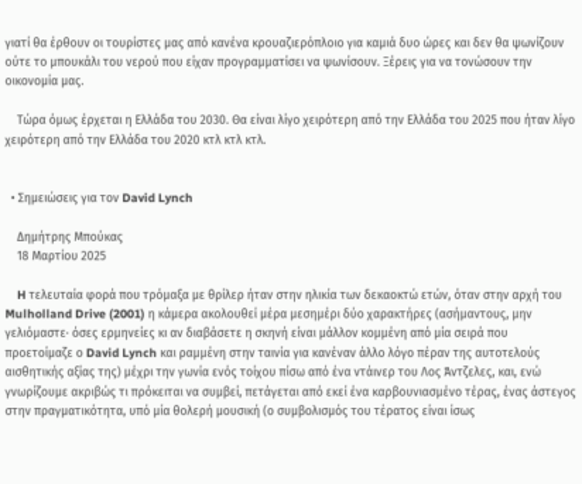γιατί θα έρθουν οι τουρίστες μας από κανένα κρουαζιερόπλοιο για καμιά δυο ώρες και δεν θα ψωνίζουν ούτε το μπουκάλι του νερού που είχαν προγραμματίσει να ψωνίσουν. Ξέρεις για να τονώσουν την οικονομία μας.

    Τώρα όμως έρχεται η Ελλάδα του 2030. Θα είναι λίγο χειρότερη από την Ελλάδα του 2025 που ήταν λίγο χειρότερη από την Ελλάδα του 2020 κτλ κτλ κτλ.


  • Σημειώσεις για τον David Lynch

    Δημήτρης Μπούκας
    18 Μαρτίου 2025

    H τελευταία φορά που τρόμαξα με θρίλερ ήταν στην ηλικία των δεκαοκτώ ετών, όταν στην αρχή του Mulholland Drive (2001) η κάμερα ακολουθεί μέρα μεσημέρι δύο χαρακτήρες (ασήμαντους, μην γελιόμαστε· όσες ερμηνείες κι αν διαβάσετε η σκηνή είναι μάλλον κομμένη από μία σειρά που προετοίμαζε ο David Lynch και ραμμένη στην ταινία για κανέναν άλλο λόγο πέραν της αυτοτελούς αισθητικής αξίας της) μέχρι την γωνία ενός τοίχου πίσω από ένα ντάινερ του Λος Άντζελες, και, ενώ γνωρίζουμε ακριβώς τι πρόκειται να συμβεί, πετάγεται από εκεί ένα καρβουνιασμένο τέρας, ένας άστεγος στην πραγματικότητα, υπό μία θολερή μουσική (ο συμβολισμός του τέρατος είναι ίσως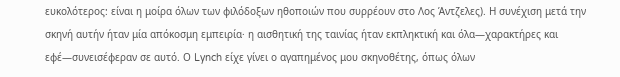ευκολότερος: είναι η μοίρα όλων των φιλόδοξων ηθοποιών που συρρέουν στο Λος Άντζελες). Η συνέχιση μετά την σκηνή αυτήν ήταν μία απόκοσμη εμπειρία· η αισθητική της ταινίας ήταν εκπληκτική και όλα—χαρακτήρες και εφέ—συνεισέφεραν σε αυτό. Ο Lynch είχε γίνει ο αγαπημένος μου σκηνοθέτης, όπως όλων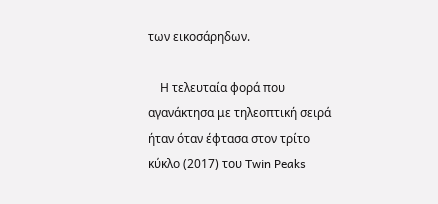των εικοσάρηδων.

    Η τελευταία φορά που αγανάκτησα με τηλεοπτική σειρά ήταν όταν έφτασα στον τρίτο κύκλο (2017) του Twin Peaks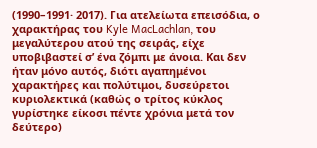(1990–1991· 2017). Για ατελείωτα επεισόδια, ο χαρακτήρας του Kyle MacLachlan, του μεγαλύτερου ατού της σειράς, είχε υποβιβαστεί σ’ ένα ζόμπι με άνοια. Και δεν ήταν μόνο αυτός, διότι αγαπημένοι χαρακτήρες και πολύτιμοι, δυσεύρετοι κυριολεκτικά (καθώς ο τρίτος κύκλος γυρίστηκε είκοσι πέντε χρόνια μετά τον δεύτερο)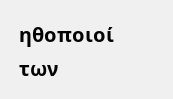ηθοποιοί των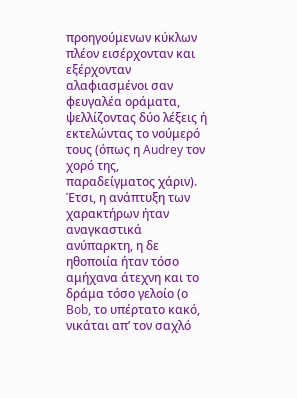προηγούμενων κύκλων πλέον εισέρχονταν και εξέρχονταν αλαφιασμένοι σαν φευγαλέα οράματα, ψελλίζοντας δύο λέξεις ή εκτελώντας το νούμερό τους (όπως η Audrey τον χορό της, παραδείγματος χάριν). Έτσι, η ανάπτυξη των χαρακτήρων ήταν αναγκαστικά ανύπαρκτη, η δε ηθοποιία ήταν τόσο αμήχανα άτεχνη και το δράμα τόσο γελοίο (ο Bob, το υπέρτατο κακό, νικάται απ’ τον σαχλό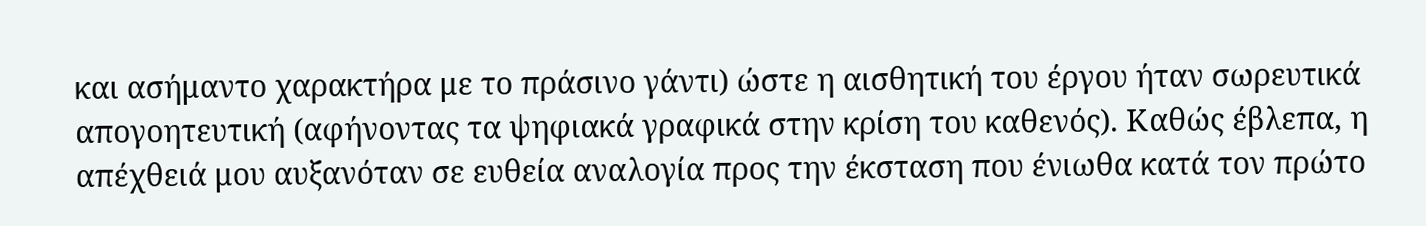και ασήμαντο χαρακτήρα με το πράσινο γάντι) ώστε η αισθητική του έργου ήταν σωρευτικά απογοητευτική (αφήνοντας τα ψηφιακά γραφικά στην κρίση του καθενός). Καθώς έβλεπα, η απέχθειά μου αυξανόταν σε ευθεία αναλογία προς την έκσταση που ένιωθα κατά τον πρώτο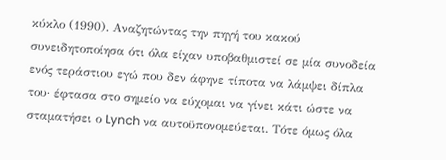κύκλο (1990). Αναζητώντας την πηγή του κακού συνειδητοποίησα ότι όλα είχαν υποβαθμιστεί σε μία συνοδεία ενός τεράστιου εγώ που δεν άφηνε τίποτα να λάμψει δίπλα του· έφτασα στο σημείο να εύχομαι να γίνει κάτι ώστε να σταματήσει ο Lynch να αυτοϋπονομεύεται. Τότε όμως όλα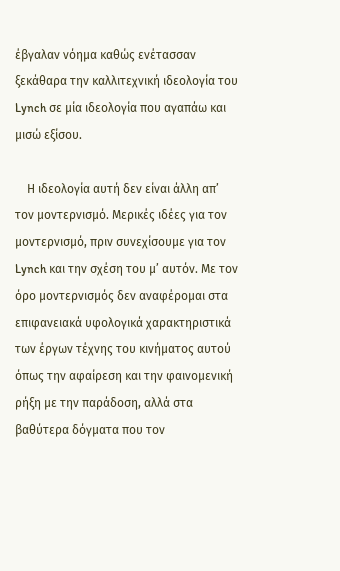έβγαλαν νόημα καθώς ενέτασσαν ξεκάθαρα την καλλιτεχνική ιδεολογία του Lynch σε μία ιδεολογία που αγαπάω και μισώ εξίσου.

    Η ιδεολογία αυτή δεν είναι άλλη απ’ τον μοντερνισμό. Μερικές ιδέες για τον μοντερνισμό, πριν συνεχίσουμε για τον Lynch και την σχέση του μ’ αυτόν. Με τον όρο μοντερνισμός δεν αναφέρομαι στα επιφανειακά υφολογικά χαρακτηριστικά των έργων τέχνης του κινήματος αυτού όπως την αφαίρεση και την φαινομενική ρήξη με την παράδοση, αλλά στα βαθύτερα δόγματα που τον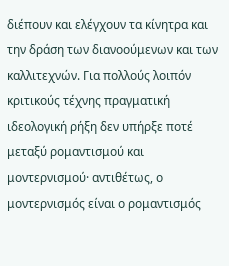διέπουν και ελέγχουν τα κίνητρα και την δράση των διανοούμενων και των καλλιτεχνών. Για πολλούς λοιπόν κριτικούς τέχνης πραγματική ιδεολογική ρήξη δεν υπήρξε ποτέ μεταξύ ρομαντισμού και μοντερνισμού· αντιθέτως, ο μοντερνισμός είναι ο ρομαντισμός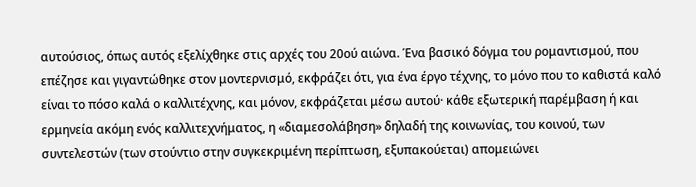αυτούσιος, όπως αυτός εξελίχθηκε στις αρχές του 20ού αιώνα. Ένα βασικό δόγμα του ρομαντισμού, που επέζησε και γιγαντώθηκε στον μοντερνισμό, εκφράζει ότι, για ένα έργο τέχνης, το μόνο που το καθιστά καλό είναι το πόσο καλά ο καλλιτέχνης, και μόνον, εκφράζεται μέσω αυτού· κάθε εξωτερική παρέμβαση ή και ερμηνεία ακόμη ενός καλλιτεχνήματος, η «διαμεσολάβηση» δηλαδή της κοινωνίας, του κοινού, των συντελεστών (των στούντιο στην συγκεκριμένη περίπτωση, εξυπακούεται) απομειώνει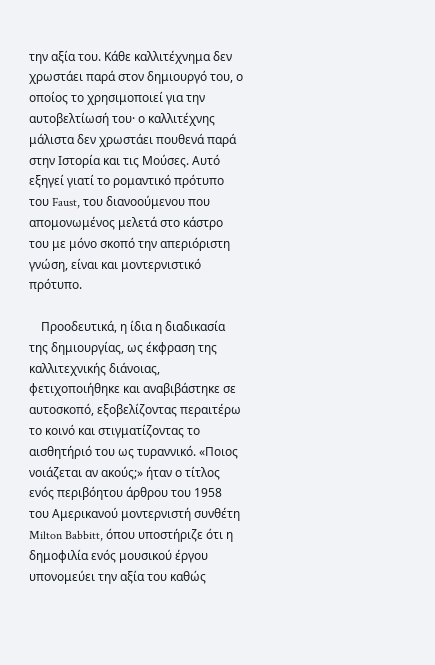την αξία του. Κάθε καλλιτέχνημα δεν χρωστάει παρά στον δημιουργό του, ο οποίος το χρησιμοποιεί για την αυτοβελτίωσή του· ο καλλιτέχνης μάλιστα δεν χρωστάει πουθενά παρά στην Ιστορία και τις Μούσες. Αυτό εξηγεί γιατί το ρομαντικό πρότυπο του Faust, του διανοούμενου που απομονωμένος μελετά στο κάστρο του με μόνο σκοπό την απεριόριστη γνώση, είναι και μοντερνιστικό πρότυπο.

    Προοδευτικά, η ίδια η διαδικασία της δημιουργίας, ως έκφραση της καλλιτεχνικής διάνοιας, φετιχοποιήθηκε και αναβιβάστηκε σε αυτοσκοπό, εξοβελίζοντας περαιτέρω το κοινό και στιγματίζοντας το αισθητήριό του ως τυραννικό. «Ποιος νοιάζεται αν ακούς;» ήταν ο τίτλος ενός περιβόητου άρθρου του 1958 του Αμερικανού μοντερνιστή συνθέτη Milton Babbitt, όπου υποστήριζε ότι η δημοφιλία ενός μουσικού έργου υπονομεύει την αξία του καθώς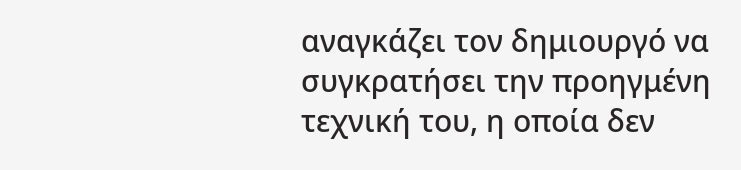αναγκάζει τον δημιουργό να συγκρατήσει την προηγμένη τεχνική του, η οποία δεν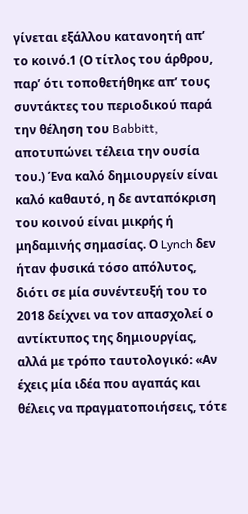γίνεται εξάλλου κατανοητή απ’ το κοινό.1 (Ο τίτλος του άρθρου, παρ’ ότι τοποθετήθηκε απ’ τους συντάκτες του περιοδικού παρά την θέληση του Babbitt, αποτυπώνει τέλεια την ουσία του.) Ένα καλό δημιουργείν είναι καλό καθαυτό, η δε ανταπόκριση του κοινού είναι μικρής ή μηδαμινής σημασίας. Ο Lynch δεν ήταν φυσικά τόσο απόλυτος, διότι σε μία συνέντευξή του το 2018 δείχνει να τον απασχολεί ο αντίκτυπος της δημιουργίας, αλλά με τρόπο ταυτολογικό: «Αν έχεις μία ιδέα που αγαπάς και θέλεις να πραγματοποιήσεις, τότε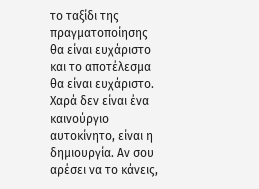το ταξίδι της πραγματοποίησης θα είναι ευχάριστο και το αποτέλεσμα θα είναι ευχάριστο. Χαρά δεν είναι ένα καινούργιο αυτοκίνητο, είναι η δημιουργία. Αν σου αρέσει να το κάνεις,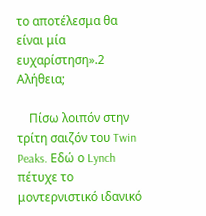το αποτέλεσμα θα είναι μία ευχαρίστηση».2 Αλήθεια;

    Πίσω λοιπόν στην τρίτη σαιζόν του Twin Peaks. Εδώ ο Lynch πέτυχε το μοντερνιστικό ιδανικό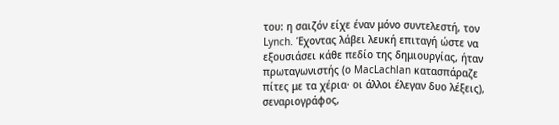του: η σαιζόν είχε έναν μόνο συντελεστή, τον Lynch. Έχοντας λάβει λευκή επιταγή ώστε να εξουσιάσει κάθε πεδίο της δημιουργίας, ήταν πρωταγωνιστής (ο MacLachlan κατασπάραζε πίτες με τα χέρια· οι άλλοι έλεγαν δυο λέξεις), σεναριογράφος,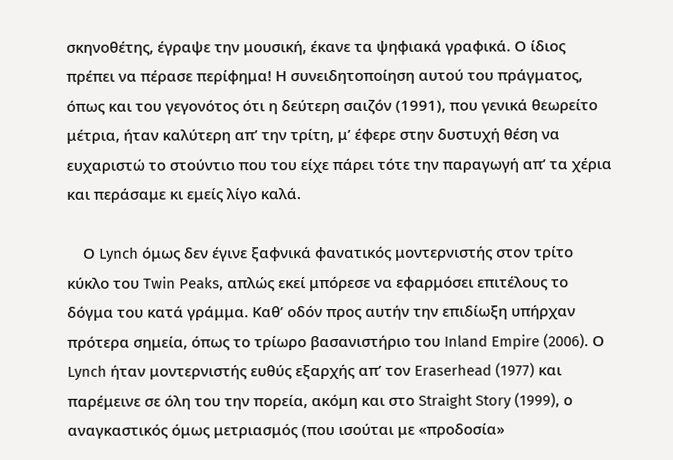σκηνοθέτης, έγραψε την μουσική, έκανε τα ψηφιακά γραφικά. Ο ίδιος πρέπει να πέρασε περίφημα! Η συνειδητοποίηση αυτού του πράγματος, όπως και του γεγονότος ότι η δεύτερη σαιζόν (1991), που γενικά θεωρείτο μέτρια, ήταν καλύτερη απ’ την τρίτη, μ’ έφερε στην δυστυχή θέση να ευχαριστώ το στούντιο που του είχε πάρει τότε την παραγωγή απ’ τα χέρια και περάσαμε κι εμείς λίγο καλά.

    Ο Lynch όμως δεν έγινε ξαφνικά φανατικός μοντερνιστής στον τρίτο κύκλο του Twin Peaks, απλώς εκεί μπόρεσε να εφαρμόσει επιτέλους το δόγμα του κατά γράμμα. Καθ’ οδόν προς αυτήν την επιδίωξη υπήρχαν πρότερα σημεία, όπως το τρίωρο βασανιστήριο του Inland Empire (2006). Ο Lynch ήταν μοντερνιστής ευθύς εξαρχής απ’ τον Eraserhead (1977) και παρέμεινε σε όλη του την πορεία, ακόμη και στο Straight Story (1999), ο αναγκαστικός όμως μετριασμός (που ισούται με «προδοσία»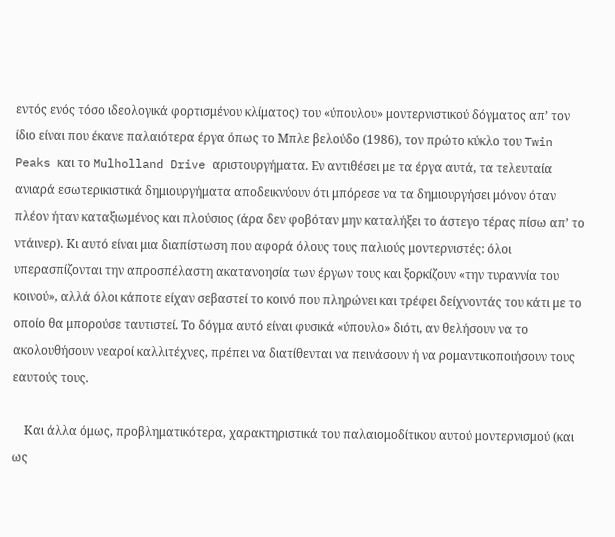εντός ενός τόσο ιδεολογικά φορτισμένου κλίματος) του «ύπουλου» μοντερνιστικού δόγματος απ’ τον ίδιο είναι που έκανε παλαιότερα έργα όπως το Μπλε βελούδο (1986), τον πρώτο κύκλο του Twin Peaks και το Mulholland Drive αριστουργήματα. Εν αντιθέσει με τα έργα αυτά, τα τελευταία ανιαρά εσωτερικιστικά δημιουργήματα αποδεικνύουν ότι μπόρεσε να τα δημιουργήσει μόνον όταν πλέον ήταν καταξιωμένος και πλούσιος (άρα δεν φοβόταν μην καταλήξει το άστεγο τέρας πίσω απ’ το ντάινερ). Κι αυτό είναι μια διαπίστωση που αφορά όλους τους παλιούς μοντερνιστές: όλοι υπερασπίζονται την απροσπέλαστη ακατανοησία των έργων τους και ξορκίζουν «την τυραννία του κοινού», αλλά όλοι κάποτε είχαν σεβαστεί το κοινό που πληρώνει και τρέφει δείχνοντάς του κάτι με το οποίο θα μπορούσε ταυτιστεί. Το δόγμα αυτό είναι φυσικά «ύπουλο» διότι, αν θελήσουν να το ακολουθήσουν νεαροί καλλιτέχνες, πρέπει να διατίθενται να πεινάσουν ή να ρομαντικοποιήσουν τους εαυτούς τους.

    Και άλλα όμως, προβληματικότερα, χαρακτηριστικά του παλαιομοδίτικου αυτού μοντερνισμού (και ως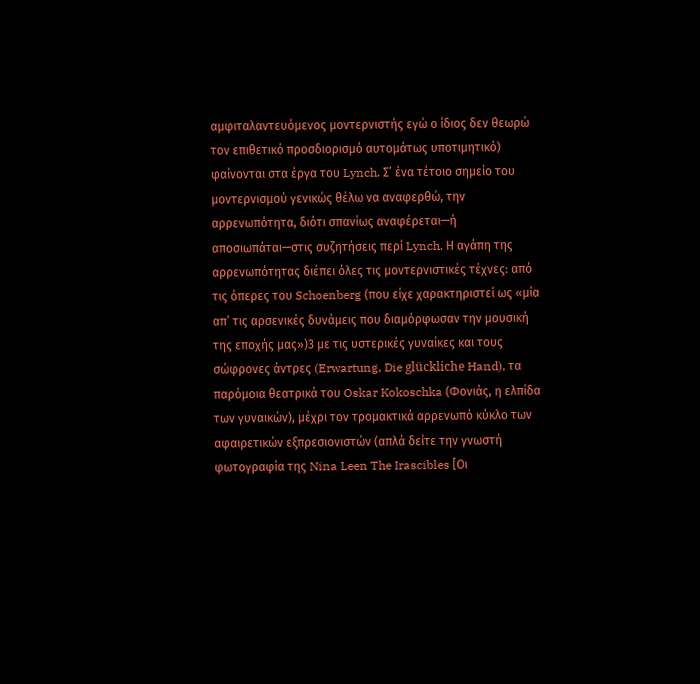αμφιταλαντευόμενος μοντερνιστής εγώ ο ίδιος δεν θεωρώ τον επιθετικό προσδιορισμό αυτομάτως υποτιμητικό) φαίνονται στα έργα του Lynch. Σ’ ένα τέτοιο σημείο του μοντερνισμού γενικώς θέλω να αναφερθώ, την αρρενωπότητα, διότι σπανίως αναφέρεται—ή αποσιωπάται—στις συζητήσεις περί Lynch. Η αγάπη της αρρενωπότητας διέπει όλες τις μοντερνιστικές τέχνες: από τις όπερες του Schoenberg (που είχε χαρακτηριστεί ως «μία απ’ τις αρσενικές δυνάμεις που διαμόρφωσαν την μουσική της εποχής μας»)3 με τις υστερικές γυναίκες και τους σώφρονες άντρες (Erwartung, Die glückliche Hand), τα παρόμοια θεατρικά του Oskar Kokoschka (Φονιάς, η ελπίδα των γυναικών), μέχρι τον τρομακτικά αρρενωπό κύκλο των αφαιρετικών εξπρεσιονιστών (απλά δείτε την γνωστή φωτογραφία της Nina Leen The Irascibles [Οι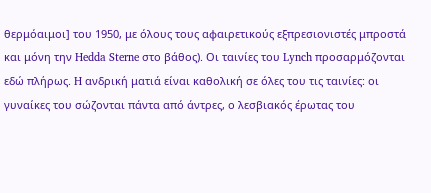θερμόαιμοι] του 1950, με όλους τους αφαιρετικούς εξπρεσιονιστές μπροστά και μόνη την Hedda Sterne στο βάθος). Οι ταινίες του Lynch προσαρμόζονται εδώ πλήρως. H ανδρική ματιά είναι καθολική σε όλες του τις ταινίες: οι γυναίκες του σώζονται πάντα από άντρες, ο λεσβιακός έρωτας του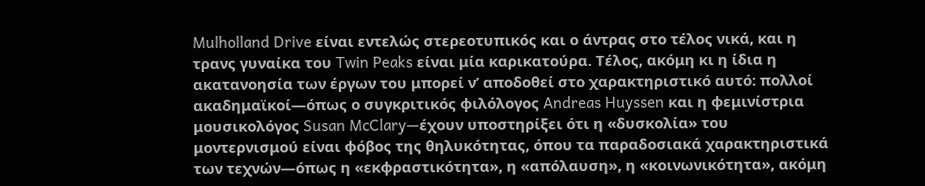Mulholland Drive είναι εντελώς στερεοτυπικός και ο άντρας στο τέλος νικά, και η τρανς γυναίκα του Twin Peaks είναι μία καρικατούρα. Τέλος, ακόμη κι η ίδια η ακατανοησία των έργων του μπορεί ν’ αποδοθεί στο χαρακτηριστικό αυτό: πολλοί ακαδημαϊκοί—όπως ο συγκριτικός φιλόλογος Andreas Huyssen και η φεμινίστρια μουσικολόγος Susan McClary—έχουν υποστηρίξει ότι η «δυσκολία» του μοντερνισμού είναι φόβος της θηλυκότητας, όπου τα παραδοσιακά χαρακτηριστικά των τεχνών—όπως η «εκφραστικότητα», η «απόλαυση», η «κοινωνικότητα», ακόμη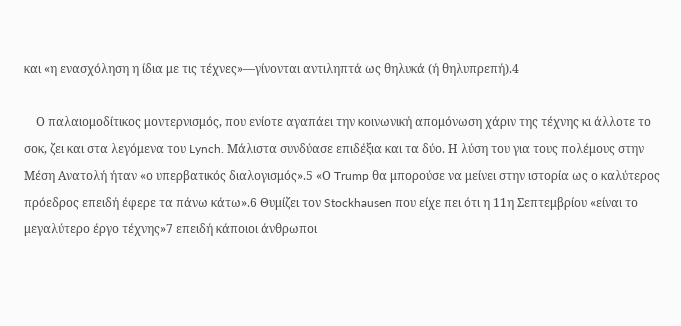και «η ενασχόληση η ίδια με τις τέχνες»—γίνονται αντιληπτά ως θηλυκά (ή θηλυπρεπή).4

    Ο παλαιομοδίτικος μοντερνισμός, που ενίοτε αγαπάει την κοινωνική απομόνωση χάριν της τέχνης κι άλλοτε το σοκ, ζει και στα λεγόμενα του Lynch. Μάλιστα συνδύασε επιδέξια και τα δύο. Η λύση του για τους πολέμους στην Μέση Ανατολή ήταν «ο υπερβατικός διαλογισμός».5 «Ο Trump θα μπορούσε να μείνει στην ιστορία ως ο καλύτερος πρόεδρος επειδή έφερε τα πάνω κάτω».6 Θυμίζει τον Stockhausen που είχε πει ότι η 11η Σεπτεμβρίου «είναι το μεγαλύτερο έργο τέχνης»7 επειδή κάποιοι άνθρωποι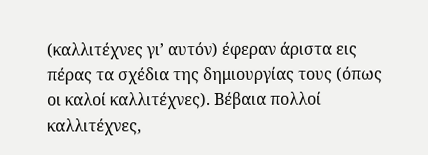(καλλιτέχνες γι’ αυτόν) έφεραν άριστα εις πέρας τα σχέδια της δημιουργίας τους (όπως οι καλοί καλλιτέχνες). Βέβαια πολλοί καλλιτέχνες,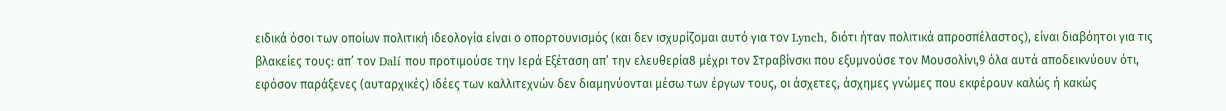ειδικά όσοι των οποίων πολιτική ιδεολογία είναι ο οπορτουνισμός (και δεν ισχυρίζομαι αυτό για τον Lynch, διότι ήταν πολιτικά απροσπέλαστος), είναι διαβόητοι για τις βλακείες τους: απ’ τον Dalí που προτιμούσε την Ιερά Εξέταση απ’ την ελευθερία8 μέχρι τον Στραβίνσκι που εξυμνούσε τον Μουσολίνι,9 όλα αυτά αποδεικνύουν ότι, εφόσον παράξενες (αυταρχικές) ιδέες των καλλιτεχνών δεν διαμηνύονται μέσω των έργων τους, οι άσχετες, άσχημες γνώμες που εκφέρουν καλώς ή κακώς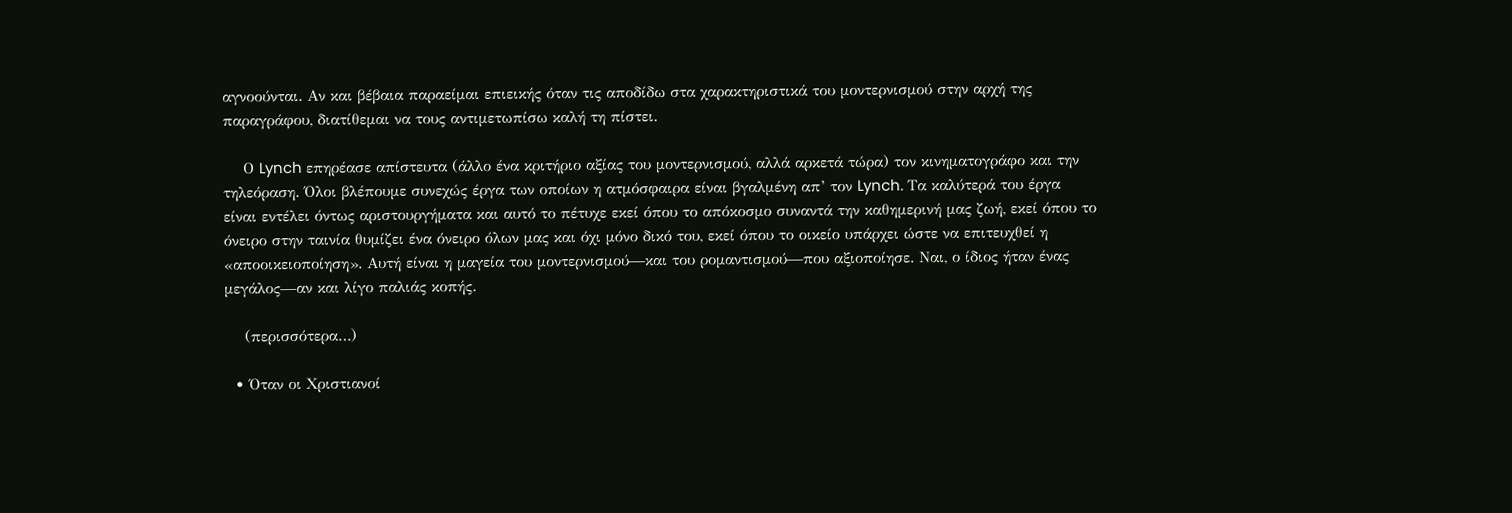αγνοούνται. Αν και βέβαια παραείμαι επιεικής όταν τις αποδίδω στα χαρακτηριστικά του μοντερνισμού στην αρχή της παραγράφου, διατίθεμαι να τους αντιμετωπίσω καλή τη πίστει.

    Ο Lynch επηρέασε απίστευτα (άλλο ένα κριτήριο αξίας του μοντερνισμού, αλλά αρκετά τώρα) τον κινηματογράφο και την τηλεόραση. Όλοι βλέπουμε συνεχώς έργα των οποίων η ατμόσφαιρα είναι βγαλμένη απ’ τον Lynch. Τα καλύτερά του έργα είναι εντέλει όντως αριστουργήματα και αυτό το πέτυχε εκεί όπου το απόκοσμο συναντά την καθημερινή μας ζωή, εκεί όπου το όνειρο στην ταινία θυμίζει ένα όνειρο όλων μας και όχι μόνο δικό του, εκεί όπου το οικείο υπάρχει ώστε να επιτευχθεί η «αποοικειοποίηση». Αυτή είναι η μαγεία του μοντερνισμού—και του ρομαντισμού—που αξιοποίησε. Ναι, ο ίδιος ήταν ένας μεγάλος—αν και λίγο παλιάς κοπής.

    (περισσότερα…)

  • Όταν οι Χριστιανοί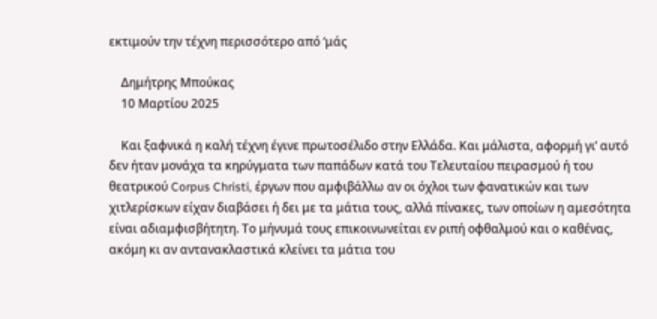εκτιμούν την τέχνη περισσότερο από ‘μάς

    Δημήτρης Μπούκας
    10 Μαρτίου 2025

    Και ξαφνικά η καλή τέχνη έγινε πρωτοσέλιδο στην Ελλάδα. Και μάλιστα, αφορμή γι’ αυτό δεν ήταν μονάχα τα κηρύγματα των παπάδων κατά του Τελευταίου πειρασμού ή του θεατρικού Corpus Christi, έργων που αμφιβάλλω αν οι όχλοι των φανατικών και των χιτλερίσκων είχαν διαβάσει ή δει με τα μάτια τους, αλλά πίνακες, των οποίων η αμεσότητα είναι αδιαμφισβήτητη. Το μήνυμά τους επικοινωνείται εν ριπή οφθαλμού και ο καθένας, ακόμη κι αν αντανακλαστικά κλείνει τα μάτια του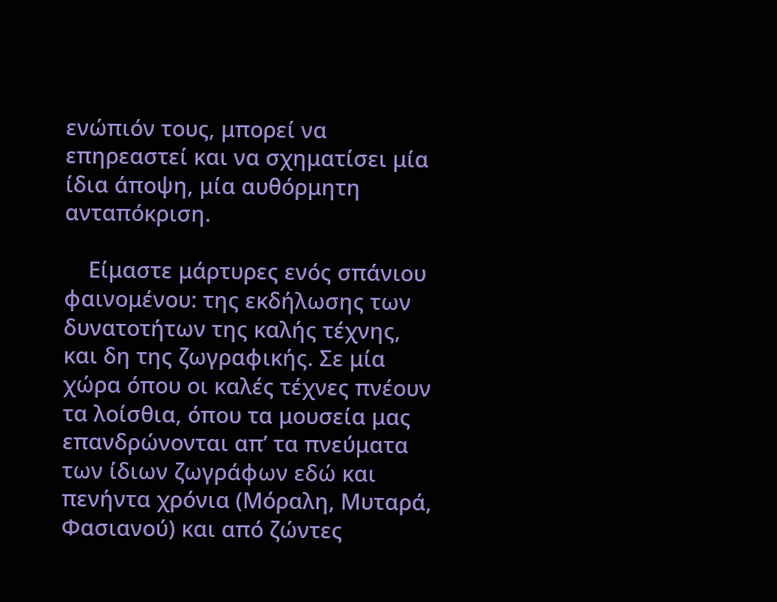ενώπιόν τους, μπορεί να επηρεαστεί και να σχηματίσει μία ίδια άποψη, μία αυθόρμητη ανταπόκριση.

    Είμαστε μάρτυρες ενός σπάνιου φαινομένου: της εκδήλωσης των δυνατοτήτων της καλής τέχνης, και δη της ζωγραφικής. Σε μία χώρα όπου οι καλές τέχνες πνέουν τα λοίσθια, όπου τα μουσεία μας επανδρώνονται απ’ τα πνεύματα των ίδιων ζωγράφων εδώ και πενήντα χρόνια (Μόραλη, Μυταρά, Φασιανού) και από ζώντες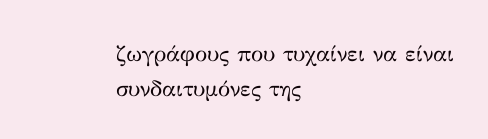ζωγράφους που τυχαίνει να είναι συνδαιτυμόνες της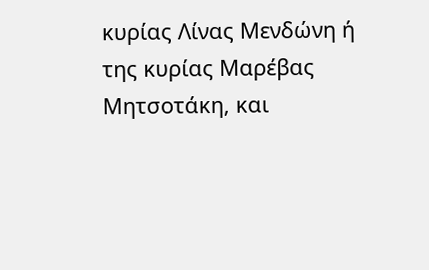κυρίας Λίνας Μενδώνη ή της κυρίας Μαρέβας Μητσοτάκη, και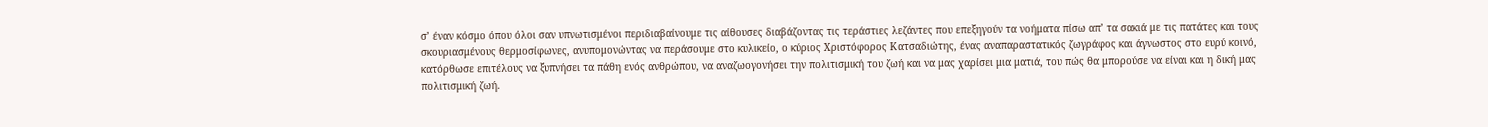σ’ έναν κόσμο όπου όλοι σαν υπνωτισμένοι περιδιαβαίνουμε τις αίθουσες διαβάζοντας τις τεράστιες λεζάντες που επεξηγούν τα νοήματα πίσω απ’ τα σακιά με τις πατάτες και τους σκουριασμένους θερμοσίφωνες, ανυπομονώντας να περάσουμε στο κυλικείο, ο κύριος Χριστόφορος Κατσαδιώτης, ένας αναπαραστατικός ζωγράφος και άγνωστος στο ευρύ κοινό, κατόρθωσε επιτέλους να ξυπνήσει τα πάθη ενός ανθρώπου, να αναζωογονήσει την πολιτισμική του ζωή και να μας χαρίσει μια ματιά, του πώς θα μπορούσε να είναι και η δική μας πολιτισμική ζωή.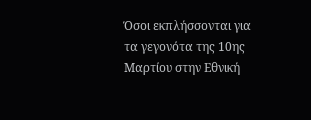Όσοι εκπλήσσονται για τα γεγονότα της 10ης Μαρτίου στην Εθνική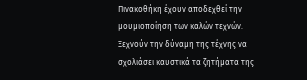Πινακοθήκη έχουν αποδεχθεί την μουμιοποίηση των καλών τεχνών. Ξεχνούν την δύναμη της τέχνης να σχολιάσει καυστικά τα ζητήματα της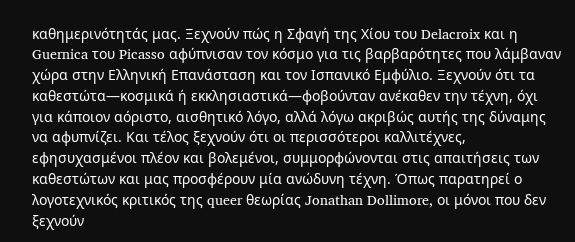καθημερινότητάς μας. Ξεχνούν πώς η Σφαγή της Χίου του Delacroix και η Guernica του Picasso αφύπνισαν τον κόσμο για τις βαρβαρότητες που λάμβαναν χώρα στην Ελληνική Επανάσταση και τον Ισπανικό Εμφύλιο. Ξεχνούν ότι τα καθεστώτα—κοσμικά ή εκκλησιαστικά—φοβούνταν ανέκαθεν την τέχνη, όχι για κάποιον αόριστο, αισθητικό λόγο, αλλά λόγω ακριβώς αυτής της δύναμης να αφυπνίζει. Και τέλος ξεχνούν ότι οι περισσότεροι καλλιτέχνες, εφησυχασμένοι πλέον και βολεμένοι, συμμορφώνονται στις απαιτήσεις των καθεστώτων και μας προσφέρουν μία ανώδυνη τέχνη. Όπως παρατηρεί ο λογοτεχνικός κριτικός της queer θεωρίας Jonathan Dollimore, οι μόνοι που δεν ξεχνούν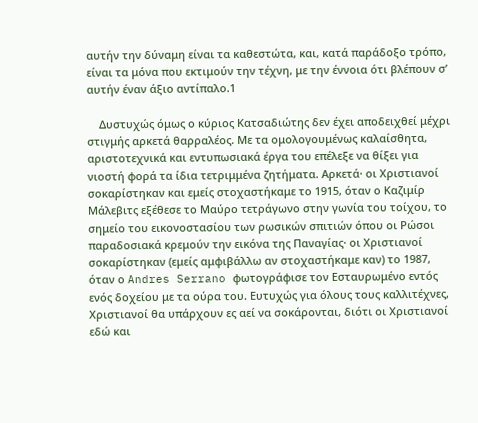αυτήν την δύναμη είναι τα καθεστώτα, και, κατά παράδοξο τρόπο, είναι τα μόνα που εκτιμούν την τέχνη, με την έννοια ότι βλέπουν σ’ αυτήν έναν άξιο αντίπαλο.1

    Δυστυχώς όμως ο κύριος Κατσαδιώτης δεν έχει αποδειχθεί μέχρι στιγμής αρκετά θαρραλέος. Με τα ομολογουμένως καλαίσθητα, αριστοτεχνικά και εντυπωσιακά έργα του επέλεξε να θίξει για νιοστή φορά τα ίδια τετριμμένα ζητήματα. Αρκετά· οι Χριστιανοί σοκαρίστηκαν και εμείς στοχαστήκαμε το 1915, όταν ο Καζιμίρ Μάλεβιτς εξέθεσε το Μαύρο τετράγωνο στην γωνία του τοίχου, το σημείο του εικονοστασίου των ρωσικών σπιτιών όπου οι Ρώσοι παραδοσιακά κρεμούν την εικόνα της Παναγίας· οι Χριστιανοί σοκαρίστηκαν (εμείς αμφιβάλλω αν στοχαστήκαμε καν) το 1987, όταν ο Andres Serrano φωτογράφισε τον Εσταυρωμένο εντός ενός δοχείου με τα ούρα του. Ευτυχώς για όλους τους καλλιτέχνες, Χριστιανοί θα υπάρχουν ες αεί να σοκάρονται, διότι οι Χριστιανοί εδώ και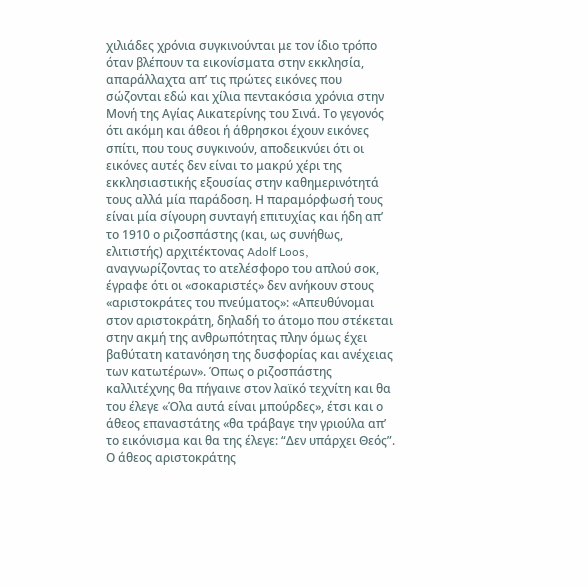χιλιάδες χρόνια συγκινούνται με τον ίδιο τρόπο όταν βλέπουν τα εικονίσματα στην εκκλησία, απαράλλαχτα απ’ τις πρώτες εικόνες που σώζονται εδώ και χίλια πεντακόσια χρόνια στην Μονή της Αγίας Αικατερίνης του Σινά. Το γεγονός ότι ακόμη και άθεοι ή άθρησκοι έχουν εικόνες σπίτι, που τους συγκινούν, αποδεικνύει ότι οι εικόνες αυτές δεν είναι το μακρύ χέρι της εκκλησιαστικής εξουσίας στην καθημερινότητά τους αλλά μία παράδοση. Η παραμόρφωσή τους είναι μία σίγουρη συνταγή επιτυχίας και ήδη απ’ το 1910 ο ριζοσπάστης (και, ως συνήθως, ελιτιστής) αρχιτέκτονας Adolf Loos, αναγνωρίζοντας το ατελέσφορο του απλού σοκ, έγραφε ότι οι «σοκαριστές» δεν ανήκουν στους «αριστοκράτες του πνεύματος»: «Απευθύνομαι στον αριστοκράτη, δηλαδή το άτομο που στέκεται στην ακμή της ανθρωπότητας πλην όμως έχει βαθύτατη κατανόηση της δυσφορίας και ανέχειας των κατωτέρων». Όπως ο ριζοσπάστης καλλιτέχνης θα πήγαινε στον λαϊκό τεχνίτη και θα του έλεγε «Όλα αυτά είναι μπούρδες», έτσι και ο άθεος επαναστάτης «θα τράβαγε την γριούλα απ’ το εικόνισμα και θα της έλεγε: “Δεν υπάρχει Θεός”. Ο άθεος αριστοκράτης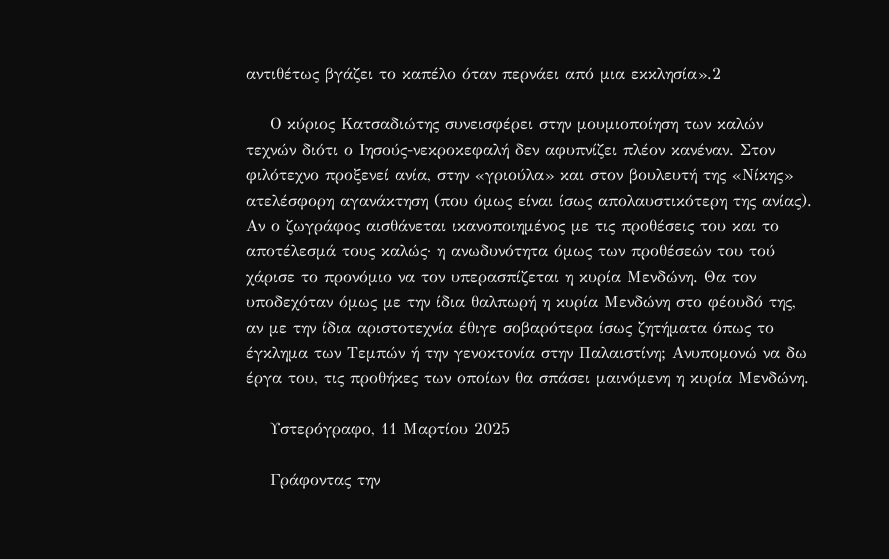αντιθέτως βγάζει το καπέλο όταν περνάει από μια εκκλησία».2

    Ο κύριος Κατσαδιώτης συνεισφέρει στην μουμιοποίηση των καλών τεχνών διότι ο Ιησούς-νεκροκεφαλή δεν αφυπνίζει πλέον κανέναν. Στον φιλότεχνο προξενεί ανία, στην «γριούλα» και στον βουλευτή της «Νίκης» ατελέσφορη αγανάκτηση (που όμως είναι ίσως απολαυστικότερη της ανίας). Αν ο ζωγράφος αισθάνεται ικανοποιημένος με τις προθέσεις του και το αποτέλεσμά τους καλώς· η ανωδυνότητα όμως των προθέσεών του τού χάρισε το προνόμιο να τον υπερασπίζεται η κυρία Μενδώνη. Θα τον υποδεχόταν όμως με την ίδια θαλπωρή η κυρία Μενδώνη στο φέουδό της, αν με την ίδια αριστοτεχνία έθιγε σοβαρότερα ίσως ζητήματα όπως το έγκλημα των Τεμπών ή την γενοκτονία στην Παλαιστίνη; Ανυπομονώ να δω έργα του, τις προθήκες των οποίων θα σπάσει μαινόμενη η κυρία Μενδώνη.

    Υστερόγραφο, 11 Μαρτίου 2025

    Γράφοντας την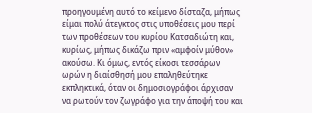προηγουμένη αυτό το κείμενο δίσταζα, μήπως είμαι πολύ άτεγκτος στις υποθέσεις μου περί των προθέσεων του κυρίου Κατσαδιώτη και, κυρίως, μήπως δικάζω πριν «αμφοίν μύθον» ακούσω. Κι όμως, εντός είκοσι τεσσάρων ωρών η διαίσθησή μου επαληθεύτηκε εκπληκτικά, όταν οι δημοσιογράφοι άρχισαν να ρωτούν τον ζωγράφο για την άποψή του και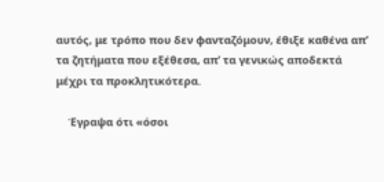αυτός, με τρόπο που δεν φανταζόμουν, έθιξε καθένα απ’ τα ζητήματα που εξέθεσα, απ’ τα γενικώς αποδεκτά μέχρι τα προκλητικότερα.

    Έγραψα ότι «όσοι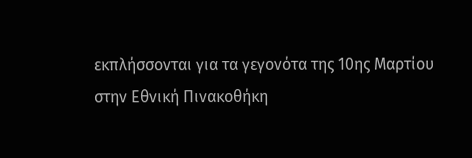εκπλήσσονται για τα γεγονότα της 10ης Μαρτίου στην Εθνική Πινακοθήκη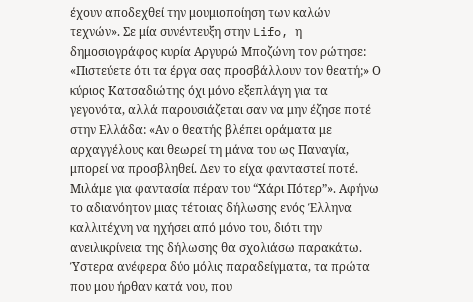έχουν αποδεχθεί την μουμιοποίηση των καλών τεχνών». Σε μία συνέντευξη στην Lifo, η δημοσιογράφος κυρία Αργυρώ Μποζώνη τον ρώτησε: «Πιστεύετε ότι τα έργα σας προσβάλλουν τον θεατή;» Ο κύριος Κατσαδιώτης όχι μόνο εξεπλάγη για τα γεγονότα, αλλά παρουσιάζεται σαν να μην έζησε ποτέ στην Ελλάδα: «Αν ο θεατής βλέπει οράματα με αρχαγγέλους και θεωρεί τη μάνα του ως Παναγία, μπορεί να προσβληθεί. Δεν το είχα φανταστεί ποτέ. Μιλάμε για φαντασία πέραν του “Χάρι Πότερ”». Αφήνω το αδιανόητον μιας τέτοιας δήλωσης ενός Έλληνα καλλιτέχνη να ηχήσει από μόνο του, διότι την ανειλικρίνεια της δήλωσης θα σχολιάσω παρακάτω. Ύστερα ανέφερα δύο μόλις παραδείγματα, τα πρώτα που μου ήρθαν κατά νου, που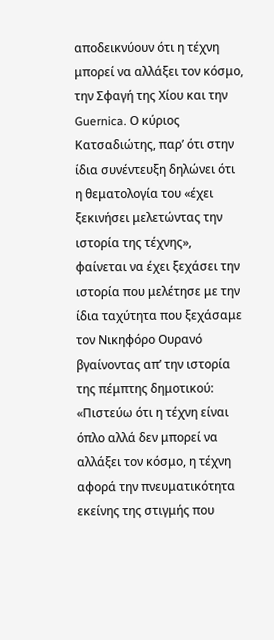αποδεικνύουν ότι η τέχνη μπορεί να αλλάξει τον κόσμο, την Σφαγή της Χίου και την Guernica. Ο κύριος Κατσαδιώτης, παρ’ ότι στην ίδια συνέντευξη δηλώνει ότι η θεματολογία του «έχει ξεκινήσει μελετώντας την ιστορία της τέχνης», φαίνεται να έχει ξεχάσει την ιστορία που μελέτησε με την ίδια ταχύτητα που ξεχάσαμε τον Νικηφόρο Ουρανό βγαίνοντας απ’ την ιστορία της πέμπτης δημοτικού: «Πιστεύω ότι η τέχνη είναι όπλο αλλά δεν μπορεί να αλλάξει τον κόσμο, η τέχνη αφορά την πνευματικότητα εκείνης της στιγμής που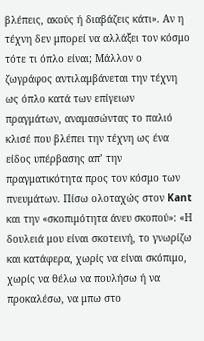βλέπεις, ακούς ή διαβάζεις κάτι». Αν η τέχνη δεν μπορεί να αλλάξει τον κόσμο τότε τι όπλο είναι; Μάλλον ο ζωγράφος αντιλαμβάνεται την τέχνη ως όπλο κατά των επίγειων πραγμάτων, αναμασώντας το παλιό κλισέ που βλέπει την τέχνη ως ένα είδος υπέρβασης απ’ την πραγματικότητα προς τον κόσμο των πνευμάτων. Πίσω ολοταχώς στον Kant και την «σκοπιμότητα άνευ σκοπού»: «Η δουλειά μου είναι σκοτεινή, το γνωρίζω και κατάφερα, χωρίς να είναι σκόπιμο, χωρίς να θέλω να πουλήσω ή να προκαλέσω, να μπω στο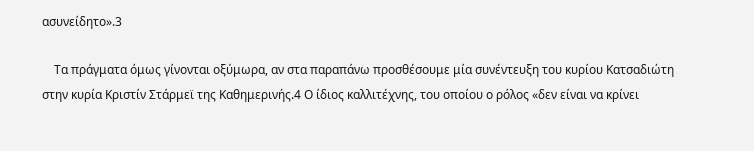ασυνείδητο».3

    Τα πράγματα όμως γίνονται οξύμωρα, αν στα παραπάνω προσθέσουμε μία συνέντευξη του κυρίου Κατσαδιώτη στην κυρία Κριστίν Στάρμεϊ της Καθημερινής.4 Ο ίδιος καλλιτέχνης, του οποίου ο ρόλος «δεν είναι να κρίνει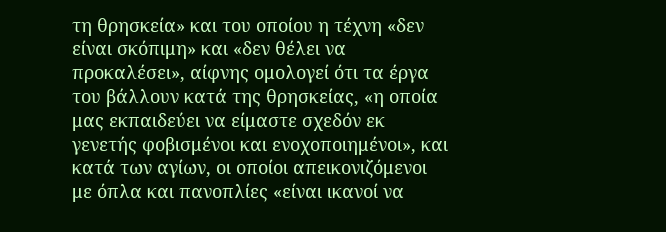τη θρησκεία» και του οποίου η τέχνη «δεν είναι σκόπιμη» και «δεν θέλει να προκαλέσει», αίφνης ομολογεί ότι τα έργα του βάλλουν κατά της θρησκείας, «η οποία μας εκπαιδεύει να είμαστε σχεδόν εκ γενετής φοβισμένοι και ενοχοποιημένοι», και κατά των αγίων, οι οποίοι απεικονιζόμενοι με όπλα και πανοπλίες «είναι ικανοί να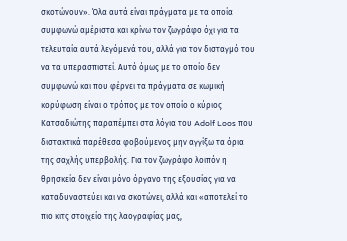σκοτώνουν». Όλα αυτά είναι πράγματα με τα οποία συμφωνώ αμέριστα και κρίνω τον ζωγράφο όχι για τα τελευταία αυτά λεγόμενά του, αλλά για τον δισταγμό του να τα υπερασπιστεί. Αυτό όμως με το οποίο δεν συμφωνώ και που φέρνει τα πράγματα σε κωμική κορύφωση είναι ο τρόπος με τον οποίο ο κύριος Κατσαδιώτης παραπέμπει στα λόγια του Adolf Loos που διστακτικά παρέθεσα φοβούμενος μην αγγίξω τα όρια της σαχλής υπερβολής. Για τον ζωγράφο λοιπόν η θρησκεία δεν είναι μόνο όργανο της εξουσίας για να καταδυναστεύει και να σκοτώνει, αλλά και «αποτελεί το πιο κιτς στοιχείο της λαογραφίας μας,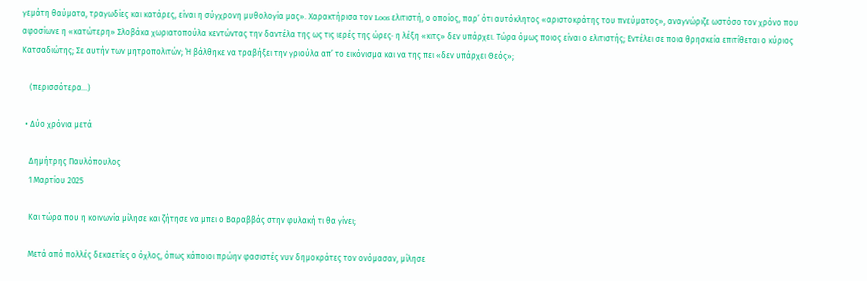γεμάτη θαύματα, τραγωδίες και κατάρες, είναι η σύγχρονη μυθολογία μας». Χαρακτήρισα τον Loos ελιτιστή, ο οποίος, παρ’ ότι αυτόκλητος «αριστοκράτης του πνεύματος», αναγνώριζε ωστόσο τον χρόνο που αφοσίωνε η «κατώτερη» Σλοβάκα χωριατοπούλα κεντώντας την δαντέλα της ως τις ιερές της ώρες· η λέξη «κιτς» δεν υπάρχει. Τώρα όμως ποιος είναι ο ελιτιστής; Εντέλει σε ποια θρησκεία επιτίθεται ο κύριος Κατσαδιώτης; Σε αυτήν των μητροπολιτών; Ή βάλθηκε να τραβήξει την γριούλα απ’ το εικόνισμα και να της πει «δεν υπάρχει Θεός»;

    (περισσότερα…)

  • Δύο χρόνια μετά

    Δημήτρης Παυλόπουλος
    1 Μαρτίου 2025

    Και τώρα που η κοινωνία μίλησε και ζήτησε να μπει ο Βαραββάς στην φυλακή τι θα γίνει;

    Μετά από πολλές δεκαετίες ο όχλος, όπως κάποιοι πρώην φασιστές νυν δημοκράτες τον ονόμασαν, μίλησε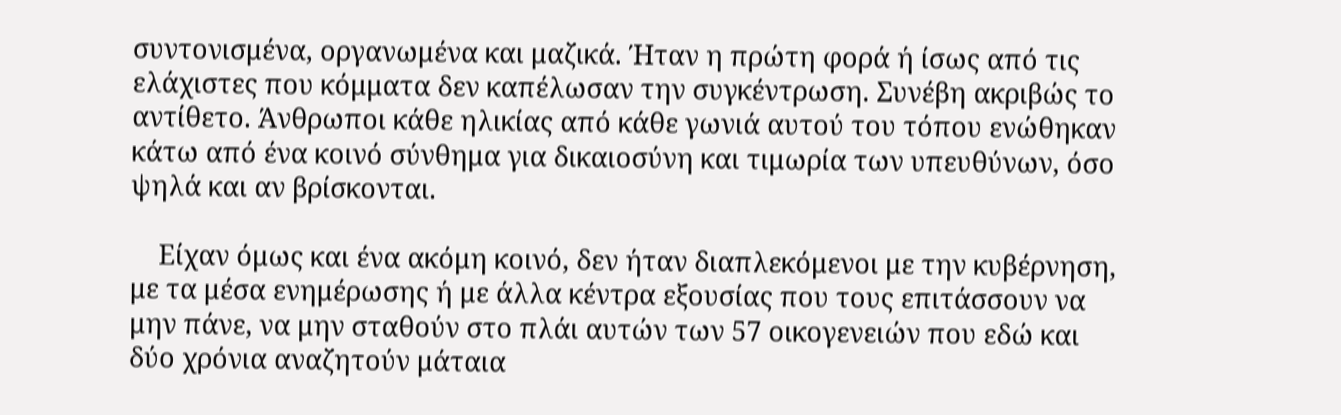συντονισμένα, οργανωμένα και μαζικά. Ήταν η πρώτη φορά ή ίσως από τις ελάχιστες που κόμματα δεν καπέλωσαν την συγκέντρωση. Συνέβη ακριβώς το αντίθετο. Άνθρωποι κάθε ηλικίας από κάθε γωνιά αυτού του τόπου ενώθηκαν κάτω από ένα κοινό σύνθημα για δικαιοσύνη και τιμωρία των υπευθύνων, όσο ψηλά και αν βρίσκονται.

    Είχαν όμως και ένα ακόμη κοινό, δεν ήταν διαπλεκόμενοι με την κυβέρνηση, με τα μέσα ενημέρωσης ή με άλλα κέντρα εξουσίας που τους επιτάσσουν να μην πάνε, να μην σταθούν στο πλάι αυτών των 57 οικογενειών που εδώ και δύο χρόνια αναζητούν μάταια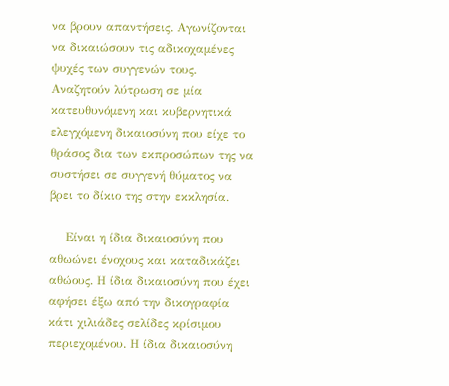να βρουν απαντήσεις. Αγωνίζονται να δικαιώσουν τις αδικοχαμένες ψυχές των συγγενών τους. Αναζητούν λύτρωση σε μία κατευθυνόμενη και κυβερνητικά ελεγχόμενη δικαιοσύνη που είχε το θράσος δια των εκπροσώπων της να συστήσει σε συγγενή θύματος να βρει το δίκιο της στην εκκλησία.

    Είναι η ίδια δικαιοσύνη που αθωώνει ένοχους και καταδικάζει αθώους. Η ίδια δικαιοσύνη που έχει αφήσει έξω από την δικογραφία κάτι χιλιάδες σελίδες κρίσιμου περιεχομένου. Η ίδια δικαιοσύνη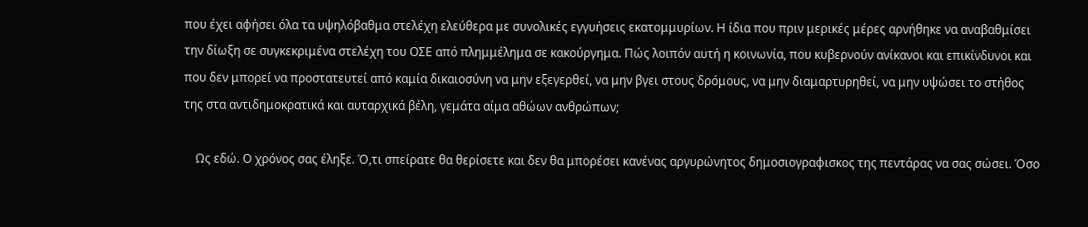που έχει αφήσει όλα τα υψηλόβαθμα στελέχη ελεύθερα με συνολικές εγγυήσεις εκατομμυρίων. Η ίδια που πριν μερικές μέρες αρνήθηκε να αναβαθμίσει την δίωξη σε συγκεκριμένα στελέχη του ΟΣΕ από πλημμέλημα σε κακούργημα. Πώς λοιπόν αυτή η κοινωνία, που κυβερνούν ανίκανοι και επικίνδυνοι και που δεν μπορεί να προστατευτεί από καμία δικαιοσύνη να μην εξεγερθεί, να μην βγει στους δρόμους, να μην διαμαρτυρηθεί, να μην υψώσει το στήθος της στα αντιδημοκρατικά και αυταρχικά βέλη, γεμάτα αίμα αθώων ανθρώπων;

    Ως εδώ. Ο χρόνος σας έληξε. Ό,τι σπείρατε θα θερίσετε και δεν θα μπορέσει κανένας αργυρώνητος δημοσιογραφισκος της πεντάρας να σας σώσει. Όσο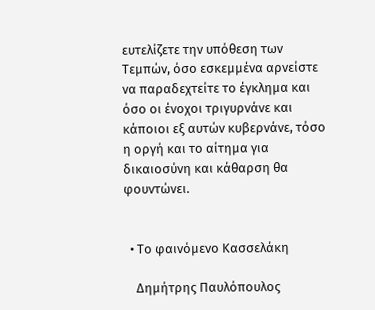ευτελίζετε την υπόθεση των Τεμπών, όσο εσκεμμένα αρνείστε να παραδεχτείτε το έγκλημα και όσο οι ένοχοι τριγυρνάνε και κάποιοι εξ αυτών κυβερνάνε, τόσο η οργή και το αίτημα για δικαιοσύνη και κάθαρση θα φουντώνει.


  • Το φαινόμενο Κασσελάκη

    Δημήτρης Παυλόπουλος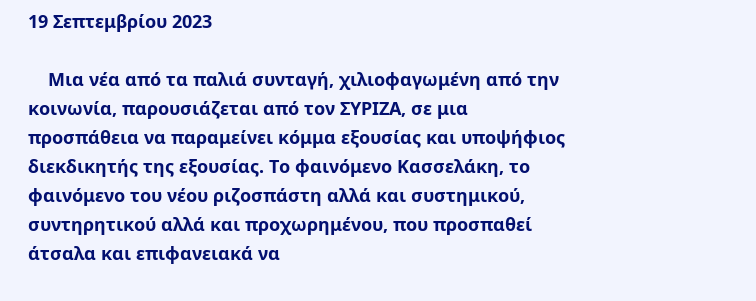19 Σεπτεμβρίου 2023

    Μια νέα από τα παλιά συνταγή, χιλιοφαγωμένη από την κοινωνία, παρουσιάζεται από τον ΣΥΡΙΖΑ, σε μια προσπάθεια να παραμείνει κόμμα εξουσίας και υποψήφιος διεκδικητής της εξουσίας. Το φαινόμενο Κασσελάκη, το φαινόμενο του νέου ριζοσπάστη αλλά και συστημικού, συντηρητικού αλλά και προχωρημένου, που προσπαθεί άτσαλα και επιφανειακά να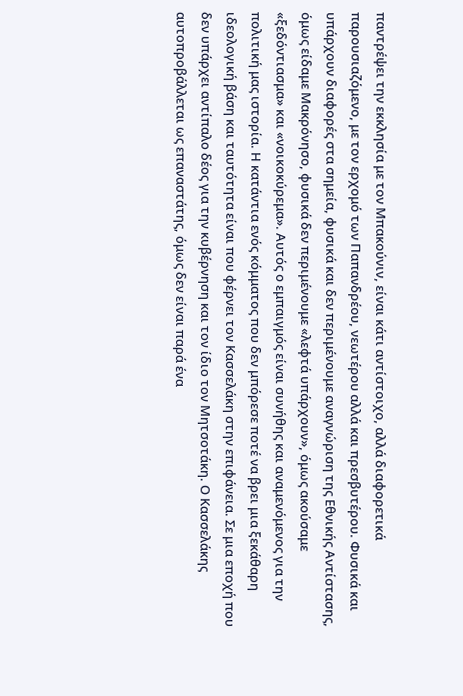παντρέψει την εκκλησία με τον Μπακούνιν, είναι κάτι αντίστοιχο, αλλά διαφορετικά παρουσιαζόμενο, με τον ερχομό των Παπανδρέου, νεωτέρου αλλά και πρεσβυτέρου. Φυσικά και υπάρχουν διαφορές στα σημεία, φυσικά και δεν περιμένουμε αναγνώριση της Εθνικής Αντίστασης, όμως είδαμε Μακρόνησο, φυσικά δεν περιμένουμε «λεφτά υπάρχουν», όμως ακούσαμε «ξεδόντιασμα» και «νοικοκύρεμα». Αυτός ο εμπαιγμός είναι συνήθης και αναμενόμενος για την πολιτική μας ιστορία. Η κατάντια ενός κόμματος που δεν μπόρεσε ποτέ να βρει μια ξεκάθαρη ιδεολογική βάση και ταυτότητα είναι που φέρνει τον Κασσελάκη στην επιφάνεια. Σε μια εποχή που δεν υπάρχει αντίπαλο δέος για την κυβέρνηση και τον ίδιο τον Μητσοτάκη. Ο Κασσελάκης αυτοπροβάλλεται ως επαναστάτης, όμως δεν είναι παρά ένα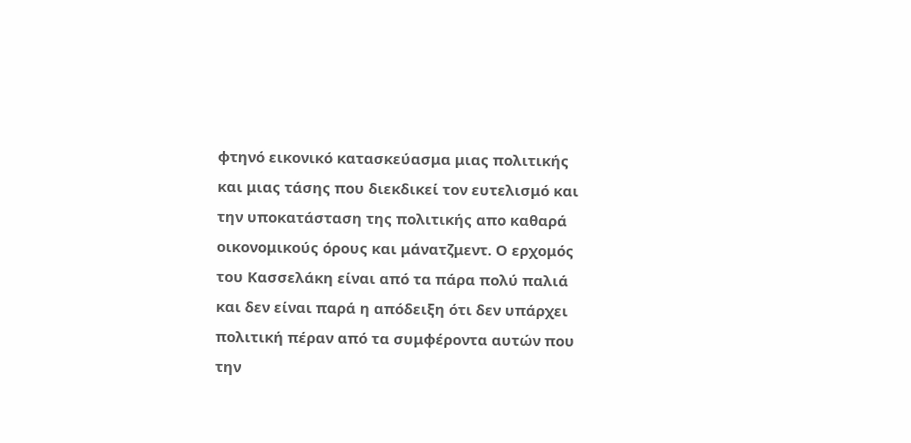φτηνό εικονικό κατασκεύασμα μιας πολιτικής και μιας τάσης που διεκδικεί τον ευτελισμό και την υποκατάσταση της πολιτικής απο καθαρά οικονομικούς όρους και μάνατζμεντ. Ο ερχομός του Κασσελάκη είναι από τα πάρα πολύ παλιά και δεν είναι παρά η απόδειξη ότι δεν υπάρχει πολιτική πέραν από τα συμφέροντα αυτών που την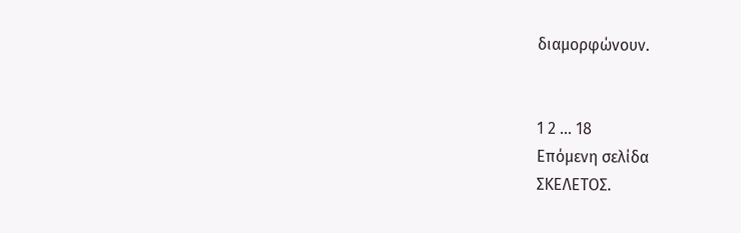διαμορφώνουν.


1 2 … 18
Επόμενη σελίδα
ΣΚΕΛΕΤΟΣ.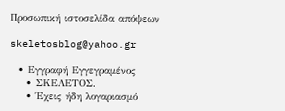Προσωπική ιστοσελίδα απόψεων

skeletosblog@yahoo.gr

  • Εγγραφή Εγγεγραμένος
    • ΣΚΕΛΕΤΟΣ.
    • Έχεις ήδη λογαριασμό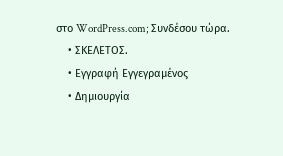στο WordPress.com; Συνδέσου τώρα.
    • ΣΚΕΛΕΤΟΣ.
    • Εγγραφή Εγγεγραμένος
    • Δημιουργία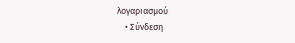λογαριασμού
    • Σύνδεση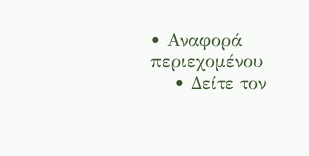• Αναφορά περιεχομένου
    • Δείτε τον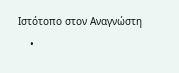Ιστότοπο στον Αναγνώστη
    •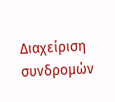Διαχείριση συνδρομών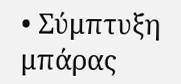• Σύμπτυξη μπάρας